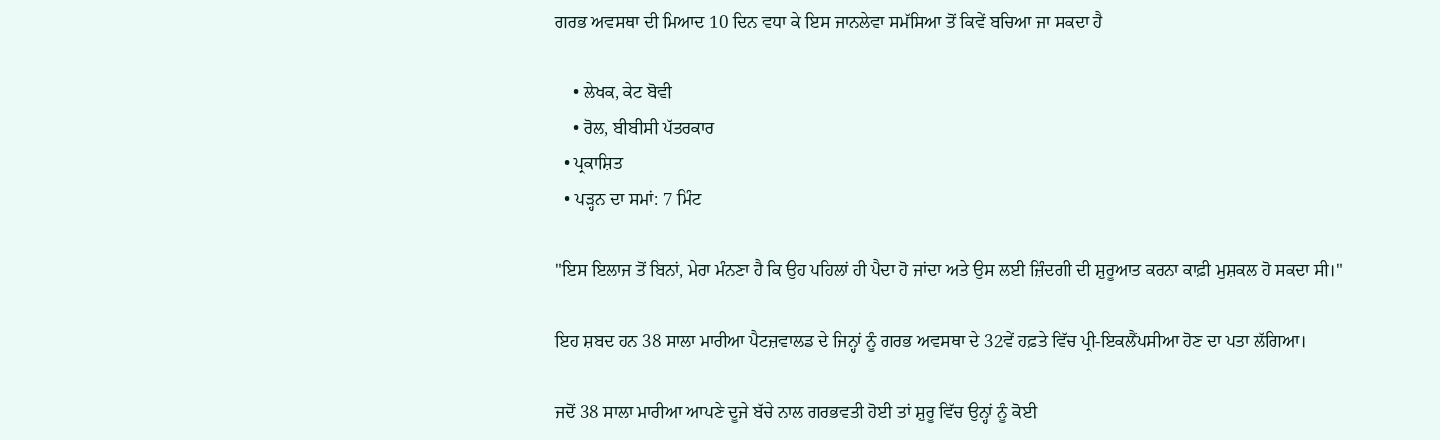ਗਰਭ ਅਵਸਥਾ ਦੀ ਮਿਆਦ 10 ਦਿਨ ਵਧਾ ਕੇ ਇਸ ਜਾਨਲੇਵਾ ਸਮੱਸਿਆ ਤੋਂ ਕਿਵੇਂ ਬਚਿਆ ਜਾ ਸਕਦਾ ਹੈ

    • ਲੇਖਕ, ਕੇਟ ਬੋਵੀ
    • ਰੋਲ, ਬੀਬੀਸੀ ਪੱਤਰਕਾਰ
  • ਪ੍ਰਕਾਸ਼ਿਤ
  • ਪੜ੍ਹਨ ਦਾ ਸਮਾਂ: 7 ਮਿੰਟ

"ਇਸ ਇਲਾਜ ਤੋਂ ਬਿਨਾਂ, ਮੇਰਾ ਮੰਨਣਾ ਹੈ ਕਿ ਉਹ ਪਹਿਲਾਂ ਹੀ ਪੈਦਾ ਹੋ ਜਾਂਦਾ ਅਤੇ ਉਸ ਲਈ ਜ਼ਿੰਦਗੀ ਦੀ ਸ਼ੁਰੂਆਤ ਕਰਨਾ ਕਾਫ਼ੀ ਮੁਸ਼ਕਲ ਹੋ ਸਕਦਾ ਸੀ।"

ਇਹ ਸ਼ਬਦ ਹਨ 38 ਸਾਲਾ ਮਾਰੀਆ ਪੈਟਜ਼ਵਾਲਡ ਦੇ ਜਿਨ੍ਹਾਂ ਨੂੰ ਗਰਭ ਅਵਸਥਾ ਦੇ 32ਵੇਂ ਹਫ਼ਤੇ ਵਿੱਚ ਪ੍ਰੀ-ਇਕਲੈਂਪਸੀਆ ਹੋਣ ਦਾ ਪਤਾ ਲੱਗਿਆ।

ਜਦੋਂ 38 ਸਾਲਾ ਮਾਰੀਆ ਆਪਣੇ ਦੂਜੇ ਬੱਚੇ ਨਾਲ ਗਰਭਵਤੀ ਹੋਈ ਤਾਂ ਸ਼ੁਰੂ ਵਿੱਚ ਉਨ੍ਹਾਂ ਨੂੰ ਕੋਈ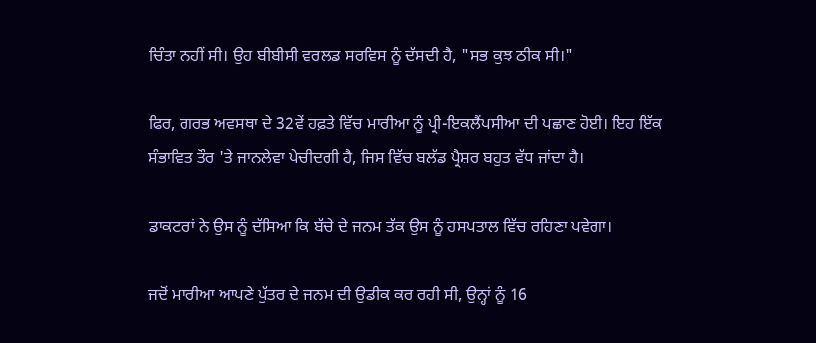ਚਿੰਤਾ ਨਹੀਂ ਸੀ। ਉਹ ਬੀਬੀਸੀ ਵਰਲਡ ਸਰਵਿਸ ਨੂੰ ਦੱਸਦੀ ਹੈ, "ਸਭ ਕੁਝ ਠੀਕ ਸੀ।"

ਫਿਰ, ਗਰਭ ਅਵਸਥਾ ਦੇ 32ਵੇਂ ਹਫ਼ਤੇ ਵਿੱਚ ਮਾਰੀਆ ਨੂੰ ਪ੍ਰੀ-ਇਕਲੈਂਪਸੀਆ ਦੀ ਪਛਾਣ ਹੋਈ। ਇਹ ਇੱਕ ਸੰਭਾਵਿਤ ਤੌਰ 'ਤੇ ਜਾਨਲੇਵਾ ਪੇਚੀਦਗੀ ਹੈ, ਜਿਸ ਵਿੱਚ ਬਲੱਡ ਪ੍ਰੈਸ਼ਰ ਬਹੁਤ ਵੱਧ ਜਾਂਦਾ ਹੈ।

ਡਾਕਟਰਾਂ ਨੇ ਉਸ ਨੂੰ ਦੱਸਿਆ ਕਿ ਬੱਚੇ ਦੇ ਜਨਮ ਤੱਕ ਉਸ ਨੂੰ ਹਸਪਤਾਲ ਵਿੱਚ ਰਹਿਣਾ ਪਵੇਗਾ।

ਜਦੋਂ ਮਾਰੀਆ ਆਪਣੇ ਪੁੱਤਰ ਦੇ ਜਨਮ ਦੀ ਉਡੀਕ ਕਰ ਰਹੀ ਸੀ, ਉਨ੍ਹਾਂ ਨੂੰ 16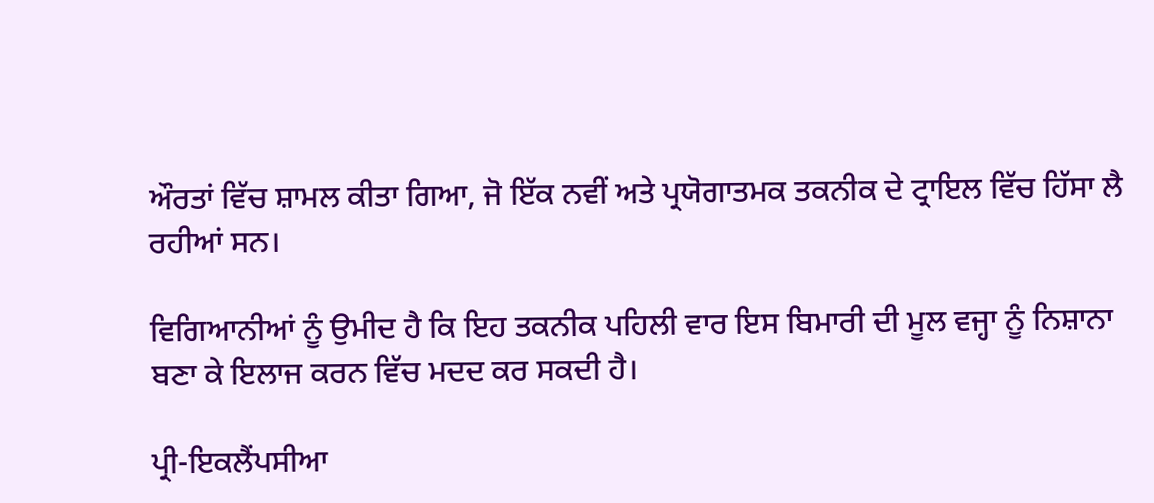ਔਰਤਾਂ ਵਿੱਚ ਸ਼ਾਮਲ ਕੀਤਾ ਗਿਆ, ਜੋ ਇੱਕ ਨਵੀਂ ਅਤੇ ਪ੍ਰਯੋਗਾਤਮਕ ਤਕਨੀਕ ਦੇ ਟ੍ਰਾਇਲ ਵਿੱਚ ਹਿੱਸਾ ਲੈ ਰਹੀਆਂ ਸਨ।

ਵਿਗਿਆਨੀਆਂ ਨੂੰ ਉਮੀਦ ਹੈ ਕਿ ਇਹ ਤਕਨੀਕ ਪਹਿਲੀ ਵਾਰ ਇਸ ਬਿਮਾਰੀ ਦੀ ਮੂਲ ਵਜ੍ਹਾ ਨੂੰ ਨਿਸ਼ਾਨਾ ਬਣਾ ਕੇ ਇਲਾਜ ਕਰਨ ਵਿੱਚ ਮਦਦ ਕਰ ਸਕਦੀ ਹੈ।

ਪ੍ਰੀ-ਇਕਲੈਂਪਸੀਆ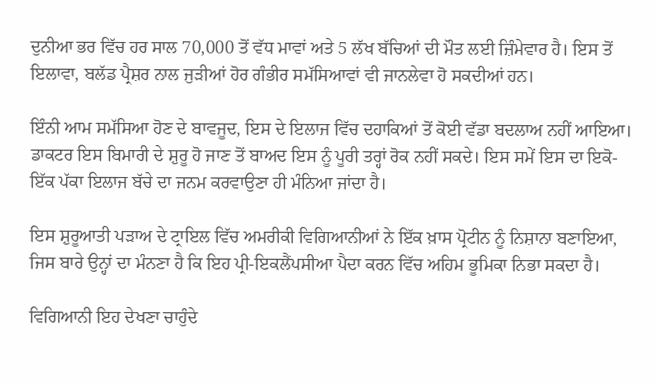ਦੁਨੀਆ ਭਰ ਵਿੱਚ ਹਰ ਸਾਲ 70,000 ਤੋਂ ਵੱਧ ਮਾਵਾਂ ਅਤੇ 5 ਲੱਖ ਬੱਚਿਆਂ ਦੀ ਮੌਤ ਲਈ ਜ਼ਿੰਮੇਵਾਰ ਹੈ। ਇਸ ਤੋਂ ਇਲਾਵਾ, ਬਲੱਡ ਪ੍ਰੈਸ਼ਰ ਨਾਲ ਜੁੜੀਆਂ ਹੋਰ ਗੰਭੀਰ ਸਮੱਸਿਆਵਾਂ ਵੀ ਜਾਨਲੇਵਾ ਹੋ ਸਕਦੀਆਂ ਹਨ।

ਇੰਨੀ ਆਮ ਸਮੱਸਿਆ ਹੋਣ ਦੇ ਬਾਵਜੂਦ, ਇਸ ਦੇ ਇਲਾਜ ਵਿੱਚ ਦਹਾਕਿਆਂ ਤੋਂ ਕੋਈ ਵੱਡਾ ਬਦਲਾਅ ਨਹੀਂ ਆਇਆ। ਡਾਕਟਰ ਇਸ ਬਿਮਾਰੀ ਦੇ ਸ਼ੁਰੂ ਹੋ ਜਾਣ ਤੋਂ ਬਾਅਦ ਇਸ ਨੂੰ ਪੂਰੀ ਤਰ੍ਹਾਂ ਰੋਕ ਨਹੀਂ ਸਕਦੇ। ਇਸ ਸਮੇਂ ਇਸ ਦਾ ਇਕੋ-ਇੱਕ ਪੱਕਾ ਇਲਾਜ ਬੱਚੇ ਦਾ ਜਨਮ ਕਰਵਾਉਣਾ ਹੀ ਮੰਨਿਆ ਜਾਂਦਾ ਹੈ।

ਇਸ ਸ਼ੁਰੂਆਤੀ ਪੜਾਅ ਦੇ ਟ੍ਰਾਇਲ ਵਿੱਚ ਅਮਰੀਕੀ ਵਿਗਿਆਨੀਆਂ ਨੇ ਇੱਕ ਖ਼ਾਸ ਪ੍ਰੋਟੀਨ ਨੂੰ ਨਿਸ਼ਾਨਾ ਬਣਾਇਆ, ਜਿਸ ਬਾਰੇ ਉਨ੍ਹਾਂ ਦਾ ਮੰਨਣਾ ਹੈ ਕਿ ਇਹ ਪ੍ਰੀ-ਇਕਲੈਂਪਸੀਆ ਪੈਦਾ ਕਰਨ ਵਿੱਚ ਅਹਿਮ ਭੂਮਿਕਾ ਨਿਭਾ ਸਕਦਾ ਹੈ।

ਵਿਗਿਆਨੀ ਇਹ ਦੇਖਣਾ ਚਾਹੁੰਦੇ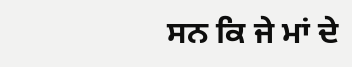ਸਨ ਕਿ ਜੇ ਮਾਂ ਦੇ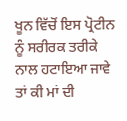ਖੂਨ ਵਿੱਚੋਂ ਇਸ ਪ੍ਰੋਟੀਨ ਨੂੰ ਸਰੀਰਕ ਤਰੀਕੇ ਨਾਲ ਹਟਾਇਆ ਜਾਵੇ ਤਾਂ ਕੀ ਮਾਂ ਦੀ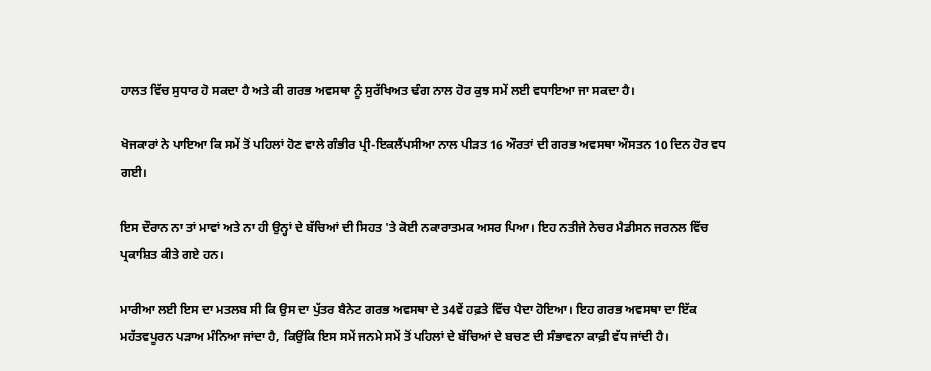ਹਾਲਤ ਵਿੱਚ ਸੁਧਾਰ ਹੋ ਸਕਦਾ ਹੈ ਅਤੇ ਕੀ ਗਰਭ ਅਵਸਥਾ ਨੂੰ ਸੁਰੱਖਿਅਤ ਢੰਗ ਨਾਲ ਹੋਰ ਕੁਝ ਸਮੇਂ ਲਈ ਵਧਾਇਆ ਜਾ ਸਕਦਾ ਹੈ।

ਖੋਜਕਾਰਾਂ ਨੇ ਪਾਇਆ ਕਿ ਸਮੇਂ ਤੋਂ ਪਹਿਲਾਂ ਹੋਣ ਵਾਲੇ ਗੰਭੀਰ ਪ੍ਰੀ-ਇਕਲੈਂਪਸੀਆ ਨਾਲ ਪੀੜਤ 16 ਔਰਤਾਂ ਦੀ ਗਰਭ ਅਵਸਥਾ ਔਸਤਨ 10 ਦਿਨ ਹੋਰ ਵਧ ਗਈ।

ਇਸ ਦੌਰਾਨ ਨਾ ਤਾਂ ਮਾਵਾਂ ਅਤੇ ਨਾ ਹੀ ਉਨ੍ਹਾਂ ਦੇ ਬੱਚਿਆਂ ਦੀ ਸਿਹਤ 'ਤੇ ਕੋਈ ਨਕਾਰਾਤਮਕ ਅਸਰ ਪਿਆ। ਇਹ ਨਤੀਜੇ ਨੇਚਰ ਮੈਡੀਸਨ ਜਰਨਲ ਵਿੱਚ ਪ੍ਰਕਾਸ਼ਿਤ ਕੀਤੇ ਗਏ ਹਨ।

ਮਾਰੀਆ ਲਈ ਇਸ ਦਾ ਮਤਲਬ ਸੀ ਕਿ ਉਸ ਦਾ ਪੁੱਤਰ ਬੈਨੇਟ ਗਰਭ ਅਵਸਥਾ ਦੇ 34ਵੇਂ ਹਫ਼ਤੇ ਵਿੱਚ ਪੈਦਾ ਹੋਇਆ। ਇਹ ਗਰਭ ਅਵਸਥਾ ਦਾ ਇੱਕ ਮਹੱਤਵਪੂਰਨ ਪੜਾਅ ਮੰਨਿਆ ਜਾਂਦਾ ਹੈ, ਕਿਉਂਕਿ ਇਸ ਸਮੇਂ ਜਨਮੇ ਸਮੇਂ ਤੋਂ ਪਹਿਲਾਂ ਦੇ ਬੱਚਿਆਂ ਦੇ ਬਚਣ ਦੀ ਸੰਭਾਵਨਾ ਕਾਫ਼ੀ ਵੱਧ ਜਾਂਦੀ ਹੈ।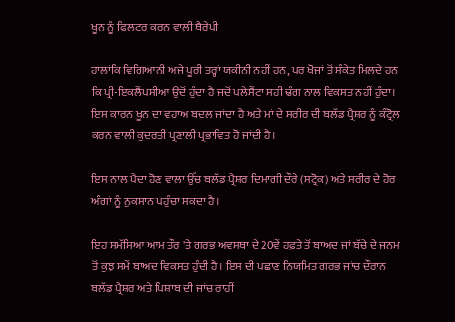ਖੂਨ ਨੂੰ ਫਿਲਟਰ ਕਰਨ ਵਾਲੀ ਥੈਰੇਪੀ

ਹਾਲਾਂਕਿ ਵਿਗਿਆਨੀ ਅਜੇ ਪੂਰੀ ਤਰ੍ਹਾਂ ਯਕੀਨੀ ਨਹੀਂ ਹਨ, ਪਰ ਖੋਜਾਂ ਤੋਂ ਸੰਕੇਤ ਮਿਲਦੇ ਹਨ ਕਿ ਪ੍ਰੀ-ਇਕਲੈਂਪਸੀਆ ਉਦੋਂ ਹੁੰਦਾ ਹੈ ਜਦੋਂ ਪਲੇਸੈਂਟਾ ਸਹੀ ਢੰਗ ਨਾਲ ਵਿਕਸਤ ਨਹੀਂ ਹੁੰਦਾ। ਇਸ ਕਾਰਨ ਖੂਨ ਦਾ ਵਹਾਅ ਬਦਲ ਜਾਂਦਾ ਹੈ ਅਤੇ ਮਾਂ ਦੇ ਸਰੀਰ ਦੀ ਬਲੱਡ ਪ੍ਰੈਸ਼ਰ ਨੂੰ ਕੰਟ੍ਰੋਲ ਕਰਨ ਵਾਲੀ ਕੁਦਰਤੀ ਪ੍ਰਣਾਲੀ ਪ੍ਰਭਾਵਿਤ ਹੋ ਜਾਂਦੀ ਹੈ।

ਇਸ ਨਾਲ ਪੈਦਾ ਹੋਣ ਵਾਲਾ ਉੱਚ ਬਲੱਡ ਪ੍ਰੈਸ਼ਰ ਦਿਮਾਗੀ ਦੌਰੇ (ਸਟ੍ਰੋਕ) ਅਤੇ ਸਰੀਰ ਦੇ ਹੋਰ ਅੰਗਾਂ ਨੂੰ ਨੁਕਸਾਨ ਪਹੁੰਚਾ ਸਕਦਾ ਹੈ।

ਇਹ ਸਮੱਸਿਆ ਆਮ ਤੌਰ 'ਤੇ ਗਰਭ ਅਵਸਥਾ ਦੇ 20ਵੇਂ ਹਫ਼ਤੇ ਤੋਂ ਬਾਅਦ ਜਾਂ ਬੱਚੇ ਦੇ ਜਨਮ ਤੋਂ ਕੁਝ ਸਮੇਂ ਬਾਅਦ ਵਿਕਸਤ ਹੁੰਦੀ ਹੈ। ਇਸ ਦੀ ਪਛਾਣ ਨਿਯਮਿਤ ਗਰਭ ਜਾਂਚ ਦੌਰਾਨ ਬਲੱਡ ਪ੍ਰੈਸ਼ਰ ਅਤੇ ਪਿਸ਼ਾਬ ਦੀ ਜਾਂਚ ਰਾਹੀਂ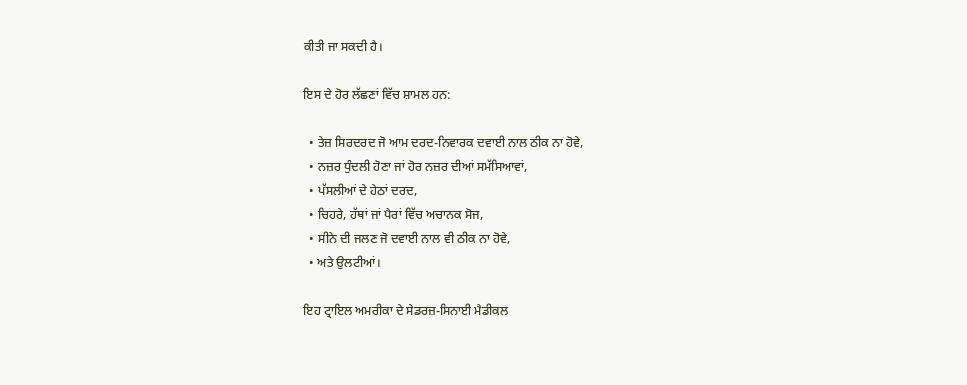ਕੀਤੀ ਜਾ ਸਕਦੀ ਹੈ।

ਇਸ ਦੇ ਹੋਰ ਲੱਛਣਾਂ ਵਿੱਚ ਸ਼ਾਮਲ ਹਨ:

  • ਤੇਜ਼ ਸਿਰਦਰਦ ਜੋ ਆਮ ਦਰਦ-ਨਿਵਾਰਕ ਦਵਾਈ ਨਾਲ ਠੀਕ ਨਾ ਹੋਵੇ,
  • ਨਜ਼ਰ ਧੁੰਦਲੀ ਹੋਣਾ ਜਾਂ ਹੋਰ ਨਜ਼ਰ ਦੀਆਂ ਸਮੱਸਿਆਵਾਂ,
  • ਪੱਸਲੀਆਂ ਦੇ ਹੇਠਾਂ ਦਰਦ,
  • ਚਿਹਰੇ, ਹੱਥਾਂ ਜਾਂ ਪੈਰਾਂ ਵਿੱਚ ਅਚਾਨਕ ਸੋਜ,
  • ਸੀਨੇ ਦੀ ਜਲਣ ਜੋ ਦਵਾਈ ਨਾਲ ਵੀ ਠੀਕ ਨਾ ਹੋਵੇ,
  • ਅਤੇ ਉਲਟੀਆਂ।

ਇਹ ਟ੍ਰਾਇਲ ਅਮਰੀਕਾ ਦੇ ਸੇਡਰਜ਼-ਸਿਨਾਈ ਮੈਡੀਕਲ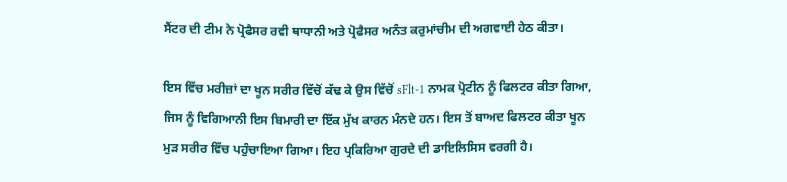ਸੈਂਟਰ ਦੀ ਟੀਮ ਨੇ ਪ੍ਰੋਫੈਸਰ ਰਵੀ ਥਾਧਾਨੀ ਅਤੇ ਪ੍ਰੋਫੈਸਰ ਅਨੰਤ ਕਰੁਮਾਂਚੀਮ ਦੀ ਅਗਵਾਈ ਹੇਠ ਕੀਤਾ।

ਇਸ ਵਿੱਚ ਮਰੀਜ਼ਾਂ ਦਾ ਖੂਨ ਸਰੀਰ ਵਿੱਚੋਂ ਕੱਢ ਕੇ ਉਸ ਵਿੱਚੋਂ sFlt-1 ਨਾਮਕ ਪ੍ਰੋਟੀਨ ਨੂੰ ਫਿਲਟਰ ਕੀਤਾ ਗਿਆ, ਜਿਸ ਨੂੰ ਵਿਗਿਆਨੀ ਇਸ ਬਿਮਾਰੀ ਦਾ ਇੱਕ ਮੁੱਖ ਕਾਰਨ ਮੰਨਦੇ ਹਨ। ਇਸ ਤੋਂ ਬਾਅਦ ਫਿਲਟਰ ਕੀਤਾ ਖੂਨ ਮੁੜ ਸਰੀਰ ਵਿੱਚ ਪਹੁੰਚਾਇਆ ਗਿਆ। ਇਹ ਪ੍ਰਕਿਰਿਆ ਗੁਰਦੇ ਦੀ ਡਾਇਲਿਸਿਸ ਵਰਗੀ ਹੈ।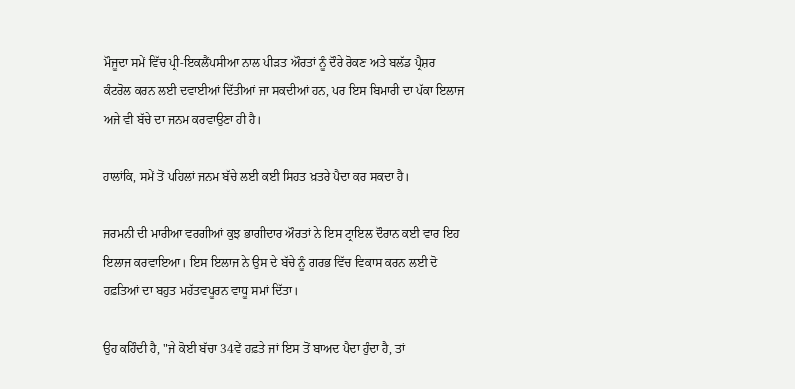ਮੌਜੂਦਾ ਸਮੇਂ ਵਿੱਚ ਪ੍ਰੀ-ਇਕਲੈਂਪਸੀਆ ਨਾਲ ਪੀੜਤ ਔਰਤਾਂ ਨੂੰ ਦੌਰੇ ਰੋਕਣ ਅਤੇ ਬਲੱਡ ਪ੍ਰੈਸ਼ਰ ਕੰਟਰੋਲ ਕਰਨ ਲਈ ਦਵਾਈਆਂ ਦਿੱਤੀਆਂ ਜਾ ਸਕਦੀਆਂ ਹਨ, ਪਰ ਇਸ ਬਿਮਾਰੀ ਦਾ ਪੱਕਾ ਇਲਾਜ ਅਜੇ ਵੀ ਬੱਚੇ ਦਾ ਜਨਮ ਕਰਵਾਉਣਾ ਹੀ ਹੈ।

ਹਾਲਾਂਕਿ, ਸਮੇਂ ਤੋਂ ਪਹਿਲਾਂ ਜਨਮ ਬੱਚੇ ਲਈ ਕਈ ਸਿਹਤ ਖ਼ਤਰੇ ਪੈਦਾ ਕਰ ਸਕਦਾ ਹੈ।

ਜਰਮਨੀ ਦੀ ਮਾਰੀਆ ਵਰਗੀਆਂ ਕੁਝ ਭਾਗੀਦਾਰ ਔਰਤਾਂ ਨੇ ਇਸ ਟ੍ਰਾਇਲ ਦੌਰਾਨ ਕਈ ਵਾਰ ਇਹ ਇਲਾਜ ਕਰਵਾਇਆ। ਇਸ ਇਲਾਜ ਨੇ ਉਸ ਦੇ ਬੱਚੇ ਨੂੰ ਗਰਭ ਵਿੱਚ ਵਿਕਾਸ ਕਰਨ ਲਈ ਦੋ ਹਫ਼ਤਿਆਂ ਦਾ ਬਹੁਤ ਮਹੱਤਵਪੂਰਨ ਵਾਧੂ ਸਮਾਂ ਦਿੱਤਾ।

ਉਹ ਕਹਿੰਦੀ ਹੈ, "ਜੇ ਕੋਈ ਬੱਚਾ 34ਵੇਂ ਹਫ਼ਤੇ ਜਾਂ ਇਸ ਤੋਂ ਬਾਅਦ ਪੈਦਾ ਹੁੰਦਾ ਹੈ, ਤਾਂ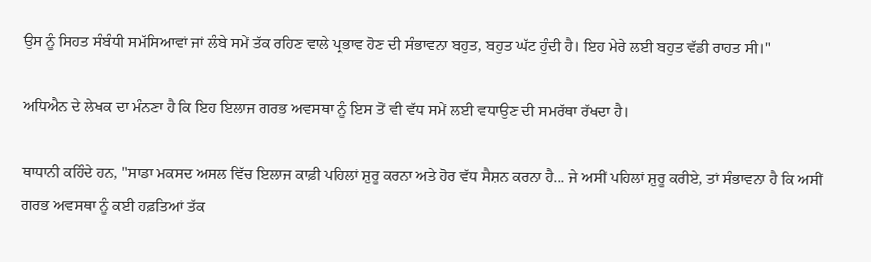ਉਸ ਨੂੰ ਸਿਹਤ ਸੰਬੰਧੀ ਸਮੱਸਿਆਵਾਂ ਜਾਂ ਲੰਬੇ ਸਮੇਂ ਤੱਕ ਰਹਿਣ ਵਾਲੇ ਪ੍ਰਭਾਵ ਹੋਣ ਦੀ ਸੰਭਾਵਨਾ ਬਹੁਤ, ਬਹੁਤ ਘੱਟ ਹੁੰਦੀ ਹੈ। ਇਹ ਮੇਰੇ ਲਈ ਬਹੁਤ ਵੱਡੀ ਰਾਹਤ ਸੀ।"

ਅਧਿਐਨ ਦੇ ਲੇਖਕ ਦਾ ਮੰਨਣਾ ਹੈ ਕਿ ਇਹ ਇਲਾਜ ਗਰਭ ਅਵਸਥਾ ਨੂੰ ਇਸ ਤੋਂ ਵੀ ਵੱਧ ਸਮੇਂ ਲਈ ਵਧਾਉਣ ਦੀ ਸਮਰੱਥਾ ਰੱਖਦਾ ਹੈ।

ਥਾਧਾਨੀ ਕਹਿੰਦੇ ਹਨ, "ਸਾਡਾ ਮਕਸਦ ਅਸਲ ਵਿੱਚ ਇਲਾਜ ਕਾਫ਼ੀ ਪਹਿਲਾਂ ਸ਼ੁਰੂ ਕਰਨਾ ਅਤੇ ਹੋਰ ਵੱਧ ਸੈਸ਼ਨ ਕਰਨਾ ਹੈ... ਜੇ ਅਸੀਂ ਪਹਿਲਾਂ ਸ਼ੁਰੂ ਕਰੀਏ, ਤਾਂ ਸੰਭਾਵਨਾ ਹੈ ਕਿ ਅਸੀਂ ਗਰਭ ਅਵਸਥਾ ਨੂੰ ਕਈ ਹਫ਼ਤਿਆਂ ਤੱਕ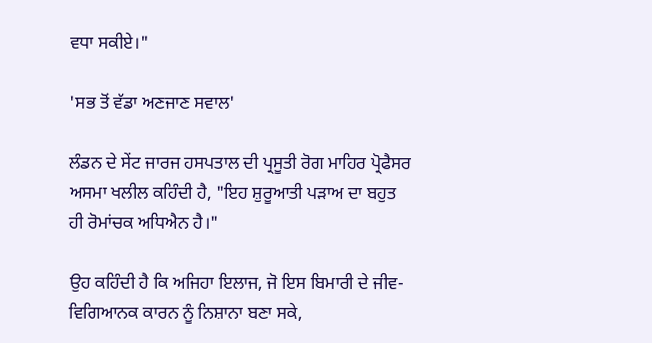ਵਧਾ ਸਕੀਏ।"

'ਸਭ ਤੋਂ ਵੱਡਾ ਅਣਜਾਣ ਸਵਾਲ'

ਲੰਡਨ ਦੇ ਸੇਂਟ ਜਾਰਜ ਹਸਪਤਾਲ ਦੀ ਪ੍ਰਸੂਤੀ ਰੋਗ ਮਾਹਿਰ ਪ੍ਰੋਫੈਸਰ ਅਸਮਾ ਖਲੀਲ ਕਹਿੰਦੀ ਹੈ, "ਇਹ ਸ਼ੁਰੂਆਤੀ ਪੜਾਅ ਦਾ ਬਹੁਤ ਹੀ ਰੋਮਾਂਚਕ ਅਧਿਐਨ ਹੈ।"

ਉਹ ਕਹਿੰਦੀ ਹੈ ਕਿ ਅਜਿਹਾ ਇਲਾਜ, ਜੋ ਇਸ ਬਿਮਾਰੀ ਦੇ ਜੀਵ-ਵਿਗਿਆਨਕ ਕਾਰਨ ਨੂੰ ਨਿਸ਼ਾਨਾ ਬਣਾ ਸਕੇ,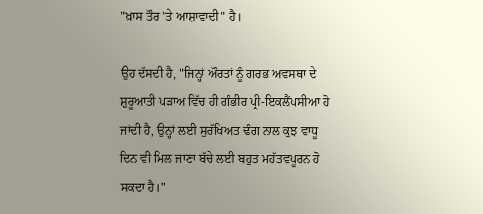"ਖ਼ਾਸ ਤੌਰ 'ਤੇ ਆਸ਼ਾਵਾਦੀ" ਹੈ।

ਉਹ ਦੱਸਦੀ ਹੈ, "ਜਿਨ੍ਹਾਂ ਔਰਤਾਂ ਨੂੰ ਗਰਭ ਅਵਸਥਾ ਦੇ ਸ਼ੁਰੂਆਤੀ ਪੜਾਅ ਵਿੱਚ ਹੀ ਗੰਭੀਰ ਪ੍ਰੀ-ਇਕਲੈਂਪਸੀਆ ਹੋ ਜਾਂਦੀ ਹੈ, ਉਨ੍ਹਾਂ ਲਈ ਸੁਰੱਖਿਅਤ ਢੰਗ ਨਾਲ ਕੁਝ ਵਾਧੂ ਦਿਨ ਵੀ ਮਿਲ ਜਾਣਾ ਬੱਚੇ ਲਈ ਬਹੁਤ ਮਹੱਤਵਪੂਰਨ ਹੋ ਸਕਦਾ ਹੈ।"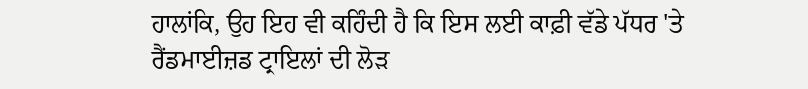ਹਾਲਾਂਕਿ, ਉਹ ਇਹ ਵੀ ਕਹਿੰਦੀ ਹੈ ਕਿ ਇਸ ਲਈ ਕਾਫ਼ੀ ਵੱਡੇ ਪੱਧਰ 'ਤੇ ਰੈਂਡਮਾਈਜ਼ਡ ਟ੍ਰਾਇਲਾਂ ਦੀ ਲੋੜ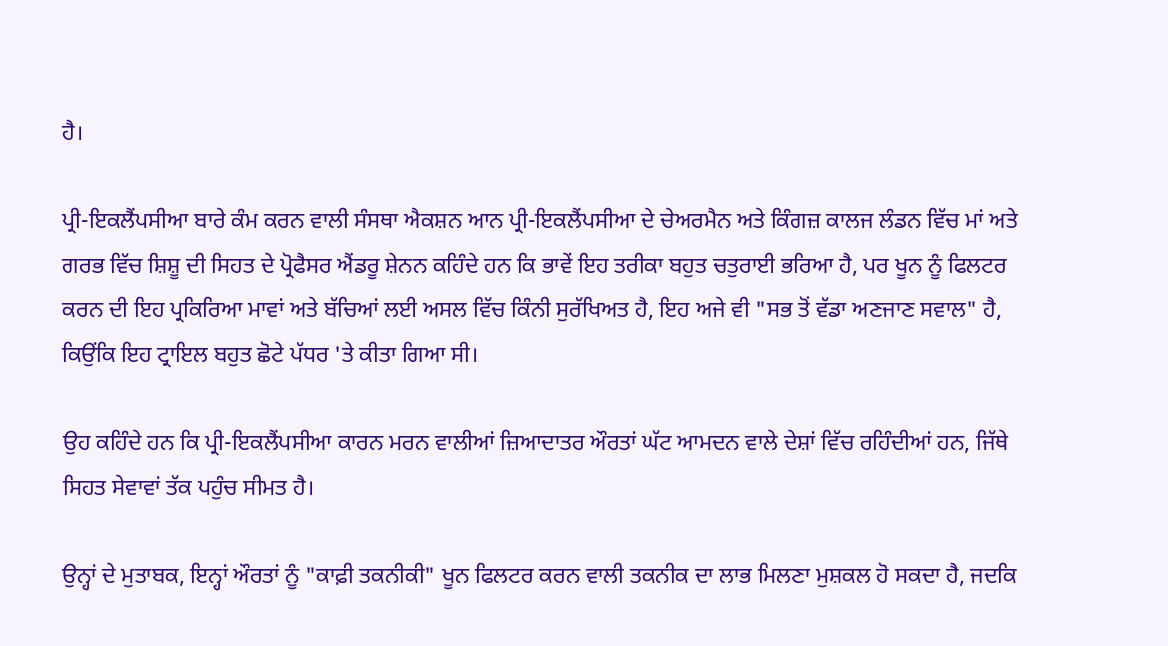ਹੈ।

ਪ੍ਰੀ-ਇਕਲੈਂਪਸੀਆ ਬਾਰੇ ਕੰਮ ਕਰਨ ਵਾਲੀ ਸੰਸਥਾ ਐਕਸ਼ਨ ਆਨ ਪ੍ਰੀ-ਇਕਲੈਂਪਸੀਆ ਦੇ ਚੇਅਰਮੈਨ ਅਤੇ ਕਿੰਗਜ਼ ਕਾਲਜ ਲੰਡਨ ਵਿੱਚ ਮਾਂ ਅਤੇ ਗਰਭ ਵਿੱਚ ਸ਼ਿਸ਼ੂ ਦੀ ਸਿਹਤ ਦੇ ਪ੍ਰੋਫੈਸਰ ਐਂਡਰੂ ਸ਼ੇਨਨ ਕਹਿੰਦੇ ਹਨ ਕਿ ਭਾਵੇਂ ਇਹ ਤਰੀਕਾ ਬਹੁਤ ਚਤੁਰਾਈ ਭਰਿਆ ਹੈ, ਪਰ ਖੂਨ ਨੂੰ ਫਿਲਟਰ ਕਰਨ ਦੀ ਇਹ ਪ੍ਰਕਿਰਿਆ ਮਾਵਾਂ ਅਤੇ ਬੱਚਿਆਂ ਲਈ ਅਸਲ ਵਿੱਚ ਕਿੰਨੀ ਸੁਰੱਖਿਅਤ ਹੈ, ਇਹ ਅਜੇ ਵੀ "ਸਭ ਤੋਂ ਵੱਡਾ ਅਣਜਾਣ ਸਵਾਲ" ਹੈ, ਕਿਉਂਕਿ ਇਹ ਟ੍ਰਾਇਲ ਬਹੁਤ ਛੋਟੇ ਪੱਧਰ 'ਤੇ ਕੀਤਾ ਗਿਆ ਸੀ।

ਉਹ ਕਹਿੰਦੇ ਹਨ ਕਿ ਪ੍ਰੀ-ਇਕਲੈਂਪਸੀਆ ਕਾਰਨ ਮਰਨ ਵਾਲੀਆਂ ਜ਼ਿਆਦਾਤਰ ਔਰਤਾਂ ਘੱਟ ਆਮਦਨ ਵਾਲੇ ਦੇਸ਼ਾਂ ਵਿੱਚ ਰਹਿੰਦੀਆਂ ਹਨ, ਜਿੱਥੇ ਸਿਹਤ ਸੇਵਾਵਾਂ ਤੱਕ ਪਹੁੰਚ ਸੀਮਤ ਹੈ।

ਉਨ੍ਹਾਂ ਦੇ ਮੁਤਾਬਕ, ਇਨ੍ਹਾਂ ਔਰਤਾਂ ਨੂੰ "ਕਾਫ਼ੀ ਤਕਨੀਕੀ" ਖੂਨ ਫਿਲਟਰ ਕਰਨ ਵਾਲੀ ਤਕਨੀਕ ਦਾ ਲਾਭ ਮਿਲਣਾ ਮੁਸ਼ਕਲ ਹੋ ਸਕਦਾ ਹੈ, ਜਦਕਿ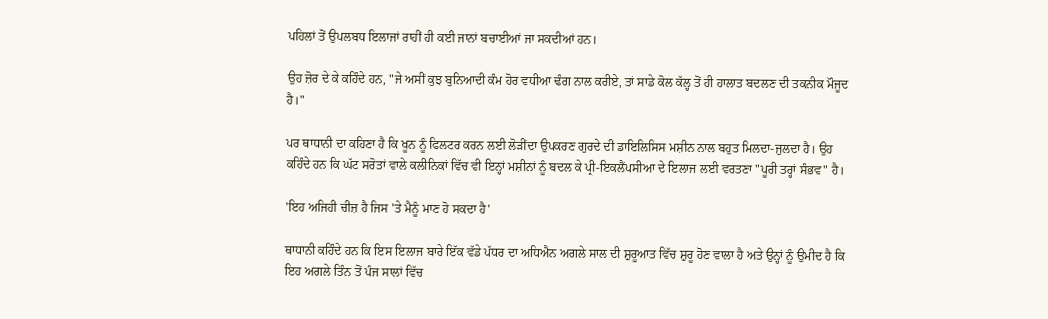ਪਹਿਲਾਂ ਤੋਂ ਉਪਲਬਧ ਇਲਾਜਾਂ ਰਾਹੀਂ ਹੀ ਕਈ ਜਾਨਾਂ ਬਚਾਈਆਂ ਜਾ ਸਕਦੀਆਂ ਹਨ।

ਉਹ ਜ਼ੋਰ ਦੇ ਕੇ ਕਹਿੰਦੇ ਹਨ, "ਜੇ ਅਸੀਂ ਕੁਝ ਬੁਨਿਆਦੀ ਕੰਮ ਹੋਰ ਵਧੀਆ ਢੰਗ ਨਾਲ ਕਰੀਏ, ਤਾਂ ਸਾਡੇ ਕੋਲ ਕੱਲ੍ਹ ਤੋਂ ਹੀ ਹਾਲਾਤ ਬਦਲਣ ਦੀ ਤਕਨੀਕ ਮੌਜੂਦ ਹੈ।"

ਪਰ ਥਾਧਾਨੀ ਦਾ ਕਹਿਣਾ ਹੈ ਕਿ ਖੂਨ ਨੂੰ ਫਿਲਟਰ ਕਰਨ ਲਈ ਲੋੜੀਂਦਾ ਉਪਕਰਣ ਗੁਰਦੇ ਦੀ ਡਾਇਲਿਸਿਸ ਮਸ਼ੀਨ ਨਾਲ ਬਹੁਤ ਮਿਲਦਾ-ਜੁਲਦਾ ਹੈ। ਉਹ ਕਹਿੰਦੇ ਹਨ ਕਿ ਘੱਟ ਸਰੋਤਾਂ ਵਾਲੇ ਕਲੀਨਿਕਾਂ ਵਿੱਚ ਵੀ ਇਨ੍ਹਾਂ ਮਸ਼ੀਨਾਂ ਨੂੰ ਬਦਲ ਕੇ ਪ੍ਰੀ-ਇਕਲੈਂਪਸੀਆ ਦੇ ਇਲਾਜ ਲਈ ਵਰਤਣਾ "ਪੂਰੀ ਤਰ੍ਹਾਂ ਸੰਭਵ" ਹੈ।

'ਇਹ ਅਜਿਹੀ ਚੀਜ਼ ਹੈ ਜਿਸ 'ਤੇ ਮੈਨੂੰ ਮਾਣ ਹੋ ਸਕਦਾ ਹੈ'

ਥਾਧਾਨੀ ਕਹਿੰਦੇ ਹਨ ਕਿ ਇਸ ਇਲਾਜ ਬਾਰੇ ਇੱਕ ਵੱਡੇ ਪੱਧਰ ਦਾ ਅਧਿਐਨ ਅਗਲੇ ਸਾਲ ਦੀ ਸ਼ੁਰੂਆਤ ਵਿੱਚ ਸ਼ੁਰੂ ਹੋਣ ਵਾਲਾ ਹੈ ਅਤੇ ਉਨ੍ਹਾਂ ਨੂੰ ਉਮੀਦ ਹੈ ਕਿ ਇਹ ਅਗਲੇ ਤਿੰਨ ਤੋਂ ਪੰਜ ਸਾਲਾਂ ਵਿੱਚ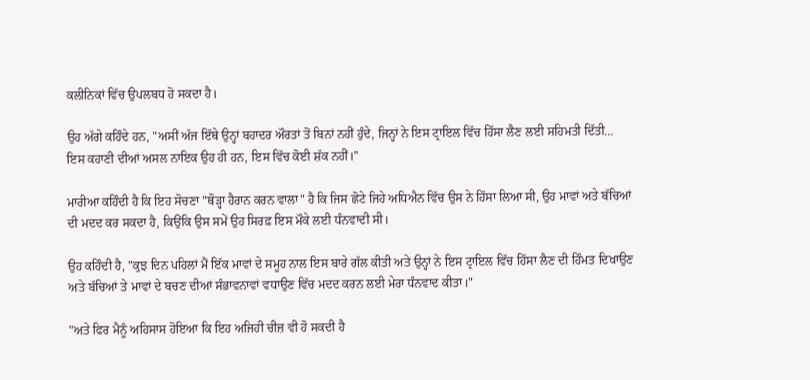ਕਲੀਨਿਕਾਂ ਵਿੱਚ ਉਪਲਬਧ ਹੋ ਸਕਦਾ ਹੈ।

ਉਹ ਅੱਗੇ ਕਹਿੰਦੇ ਹਨ, "ਅਸੀਂ ਅੱਜ ਇੱਥੇ ਉਨ੍ਹਾਂ ਬਹਾਦਰ ਔਰਤਾਂ ਤੋਂ ਬਿਨਾਂ ਨਹੀਂ ਹੁੰਦੇ, ਜਿਨ੍ਹਾਂ ਨੇ ਇਸ ਟ੍ਰਾਇਲ ਵਿੱਚ ਹਿੱਸਾ ਲੈਣ ਲਈ ਸਹਿਮਤੀ ਦਿੱਤੀ... ਇਸ ਕਹਾਣੀ ਦੀਆਂ ਅਸਲ ਨਾਇਕ ਉਹ ਹੀ ਹਨ, ਇਸ ਵਿੱਚ ਕੋਈ ਸ਼ੱਕ ਨਹੀਂ।"

ਮਾਰੀਆ ਕਹਿੰਦੀ ਹੈ ਕਿ ਇਹ ਸੋਚਣਾ "ਥੋੜ੍ਹਾ ਹੈਰਾਨ ਕਰਨ ਵਾਲਾ" ਹੈ ਕਿ ਜਿਸ ਛੋਟੇ ਜਿਹੇ ਅਧਿਐਨ ਵਿੱਚ ਉਸ ਨੇ ਹਿੱਸਾ ਲਿਆ ਸੀ, ਉਹ ਮਾਵਾਂ ਅਤੇ ਬੱਚਿਆਂ ਦੀ ਮਦਦ ਕਰ ਸਕਦਾ ਹੈ, ਕਿਉਂਕਿ ਉਸ ਸਮੇਂ ਉਹ ਸਿਰਫ਼ ਇਸ ਮੌਕੇ ਲਈ ਧੰਨਵਾਦੀ ਸੀ।

ਉਹ ਕਹਿੰਦੀ ਹੈ, "ਕੁਝ ਦਿਨ ਪਹਿਲਾਂ ਮੈਂ ਇੱਕ ਮਾਵਾਂ ਦੇ ਸਮੂਹ ਨਾਲ ਇਸ ਬਾਰੇ ਗੱਲ ਕੀਤੀ ਅਤੇ ਉਨ੍ਹਾਂ ਨੇ ਇਸ ਟ੍ਰਾਇਲ ਵਿੱਚ ਹਿੱਸਾ ਲੈਣ ਦੀ ਹਿੰਮਤ ਦਿਖਾਉਣ ਅਤੇ ਬੱਚਿਆਂ ਤੇ ਮਾਵਾਂ ਦੇ ਬਚਣ ਦੀਆਂ ਸੰਭਾਵਨਾਵਾਂ ਵਧਾਉਣ ਵਿੱਚ ਮਦਦ ਕਰਨ ਲਈ ਮੇਰਾ ਧੰਨਵਾਦ ਕੀਤਾ।"

"ਅਤੇ ਫਿਰ ਮੈਨੂੰ ਅਹਿਸਾਸ ਹੋਇਆ ਕਿ ਇਹ ਅਜਿਹੀ ਚੀਜ਼ ਵੀ ਹੋ ਸਕਦੀ ਹੈ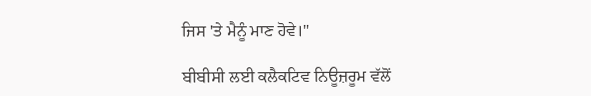ਜਿਸ 'ਤੇ ਮੈਨੂੰ ਮਾਣ ਹੋਵੇ।"

ਬੀਬੀਸੀ ਲਈ ਕਲੈਕਟਿਵ ਨਿਊਜ਼ਰੂਮ ਵੱਲੋਂ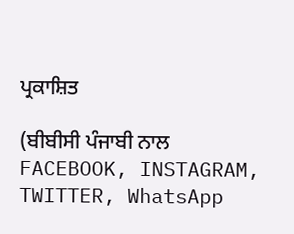ਪ੍ਰਕਾਸ਼ਿਤ

(ਬੀਬੀਸੀ ਪੰਜਾਬੀ ਨਾਲ FACEBOOK, INSTAGRAM, TWITTER, WhatsApp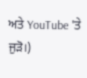ਅਤੇ YouTube 'ਤੇ ਜੁੜੋ।)